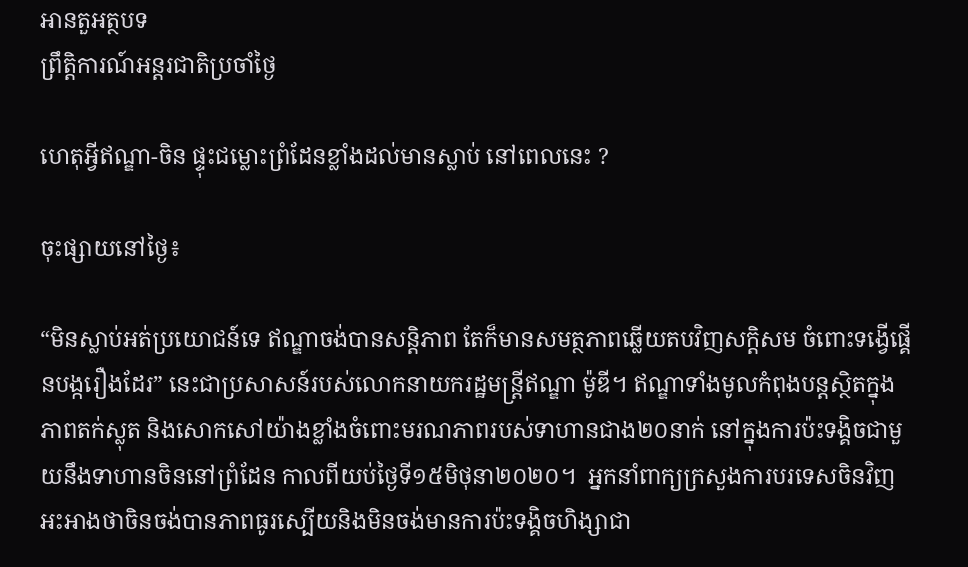អានតួអត្ថបទ
ព្រឹត្តិការណ៍អន្តរជាតិប្រចាំថ្ងៃ

ហេតុអ្វីឥណ្ឌា-ចិន ផ្ទុះជម្លោះព្រំដែនខ្លាំងដល់មានស្លាប់ នៅពេលនេះ ?

ចុះផ្សាយនៅថ្ងៃ៖

“មិនស្លាប់អត់ប្រយោជន៍ទេ ឥណ្ឌាចង់បានសន្តិភាព តែក៏មានសមត្ថភាពឆ្លើយតបវិញសក្តិសម ចំពោះទង្វើផ្គើនបង្ករឿងដែរ” នេះជាប្រសាសន៍របស់លោកនាយករដ្ឋមន្ត្រីឥណ្ឌា ម៉ូឌី។ ឥណ្ឌាទាំងមូលកំពុងបន្តស្ថិតក្នុងភាពតក់ស្លុត និងសោកសៅយ៉ាងខ្លាំងចំពោះមរណភាពរបស់ទាហានជាង២០នាក់ នៅក្នុងការប៉ះទង្គិចជាមួយនឹងទាហានចិននៅព្រំដែន កាលពីយប់ថ្ងៃទី១៥មិថុនា២០២០។  អ្នកនាំពាក្យក្រសួងការបរទេសចិនវិញអះអាងថាចិនចង់បានភាពធូរស្បើយនិងមិនចង់មានការប៉ះទង្គិចហិង្សាជា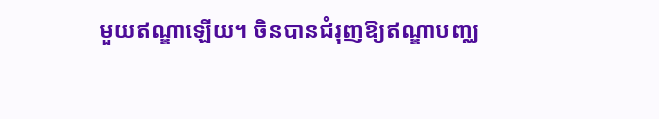មួយឥណ្ឌាឡើយ។ ចិនបានជំរុញឱ្យឥណ្ឌាបញ្ឈ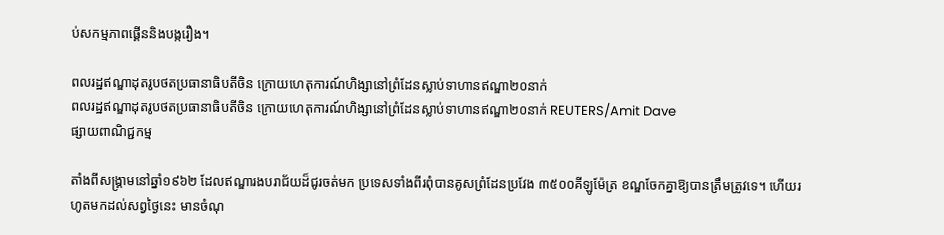ប់សកម្មភាពផ្គើននិងបង្ករឿង។

ពលរដ្ឋឥណ្ឌាដុតរូបថតប្រធានាធិបតីចិន ក្រោយហេតុការណ៍ហិង្សានៅព្រំដែនស្លាប់ទាហានឥណ្ឌា២០នាក់
ពលរដ្ឋឥណ្ឌាដុតរូបថតប្រធានាធិបតីចិន ក្រោយហេតុការណ៍ហិង្សានៅព្រំដែនស្លាប់ទាហានឥណ្ឌា២០នាក់ REUTERS/Amit Dave
ផ្សាយពាណិជ្ជកម្ម

តាំងពីសង្គ្រាមនៅឆ្នាំ១៩៦២ ដែលឥណ្ឌារងបរាជ័យដ៏ជូរចត់មក ប្រទេសទាំងពីរពុំបានគូសព្រំដែនប្រវែង ៣៥០០គីឡូម៉ែត្រ ខណ្ឌចែកគ្នាឱ្យបានត្រឹមត្រូវទេ។ ហើយរហូតមកដល់សព្វថ្ងៃនេះ មានចំណុ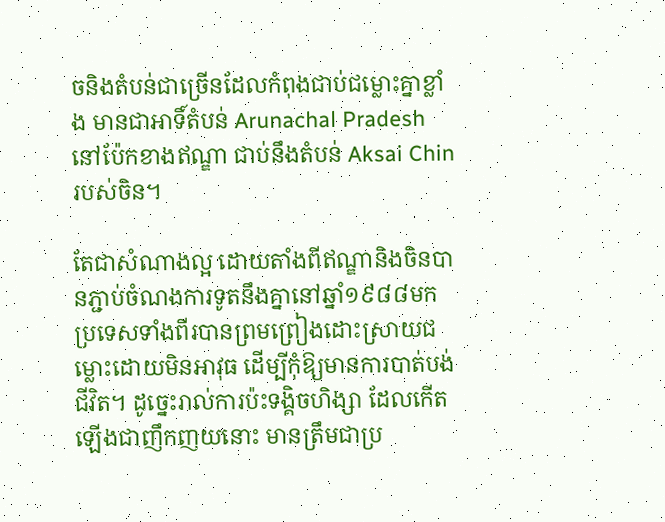ចនិងតំបន់ជាច្រើនដែលកំពុងជាប់ជម្លោះគ្នាខ្លាំង មានជាអាទិ៍តំបន់ Arunachal Pradesh នៅប៉ែកខាងឥណ្ឌា ជាប់នឹងតំបន់ Aksai Chin  របស់ចិន។

តែជាសំណាងល្អ ដោយតាំងពីឥណ្ឌានិងចិនបានភ្ជាប់ចំណងការទូតនឹងគ្នានៅឆ្នាំ១៩៨៨មក ប្រទេសទាំងពីរបានព្រមព្រៀងដោះស្រាយជម្លោះដោយមិនអាវុធ ដើម្បីកុំឱ្យមានការបាត់បង់ជីវិត។ ដូច្នេះរាល់ការប៉ះទង្គិចហិង្សា ដែលកើតឡើងជាញឹកញយនោះ មានត្រឹមជាប្រ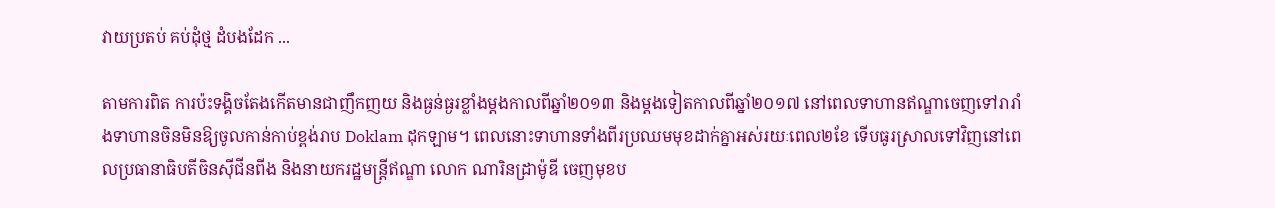វាយប្រតប់ គប់ដុំថ្ម ដំបងដែក ...

តាមការពិត ការប៉ះទង្គិចតែងកើតមានជាញឹកញយ និងធ្ងន់ធ្ងរខ្លាំងម្តងកាលពីឆ្នាំ២០១៣ និងម្តងទៀតកាលពីឆ្នាំ២០១៧ នៅពេលទាហានឥណ្ឌាចេញទៅរារាំងទាហានចិនមិនឱ្យចូលកាន់កាប់ខ្ពង់រាប Doklam ដុកឡាម។ ពេលនោះទាហានទាំងពីរប្រឈមមុខដាក់គ្នាអស់រយៈពេល២ខែ ទើបធូរស្រាលទៅវិញនៅពេលប្រធានាធិបតីចិនស៊ីជីនពីង និងនាយករដ្ឋមន្ត្រីឥណ្ឌា លោក ណារិនដ្រាម៉ូឌី ចេញមុខប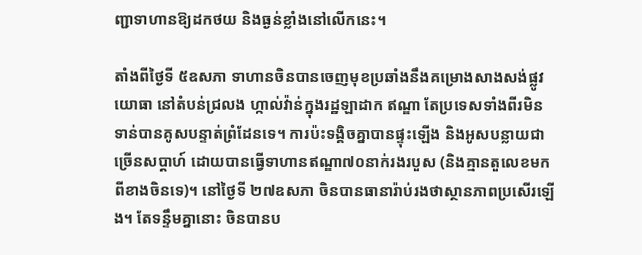ញ្ជាទាហានឱ្យដកថយ និងធ្ងន់ខ្លាំងនៅលើកនេះ។

តាំងពីថ្ងៃទី ៥ឧសភា ទាហានចិនបានចេញមុខប្រឆាំងនឹងគម្រោងសាងសង់ផ្លូវយោធា នៅតំបន់ជ្រលង ហ្កាល់វ៉ាន់ក្នុងរដ្ឋឡាដាក ឥណ្ឌា តែប្រទេសទាំងពីរមិនទាន់បានគូសបន្ទាត់ព្រំដែនទេ។ ការប៉ះទង្គិចគ្នាបានផ្ទុះឡើង និងអូសបន្លាយជាច្រើនសប្តាហ៍ ដោយបានធ្វើទាហានឥណ្ឌា៧០នាក់រងរបួស (និងគ្មានតួលេខមកពីខាងចិនទេ)។ នៅថ្ងៃទី ២៧ឧសភា ចិនបានធានារ៉ាប់រងថាស្ថានភាពប្រសើរឡើង។ តែទន្ទឹមគ្នានោះ ចិនបានប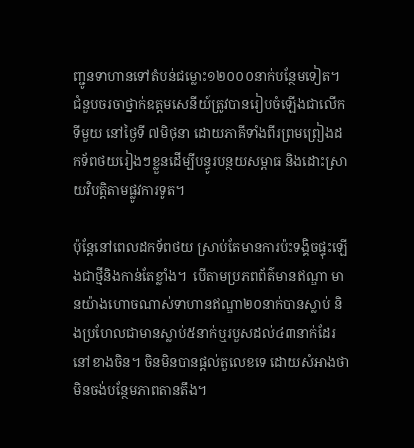ញ្ជូនទាហានទៅតំបន់ជម្លោះ១២០០០នាក់បន្ថែមទៀត។ ជំនួបចរចាថ្នាក់ឧត្តមសេនីយ៍ត្រូវបានរៀបចំឡើងជាលើកទីមួយ នៅថ្ងៃទី ៧មិថុនា ដោយភាគីទាំងពីរព្រមព្រៀងដកទ័ពថយរៀងៗខ្លួនដើម្បីបន្ធូរបន្ថយសម្ពាធ និងដោះស្រាយវិបត្តិតាមផ្លូវការទូត។

ប៉ុន្តែនៅពេលដកទ័ពថយ ស្រាប់តែមានការប៉ះទង្គិចផ្ទុះឡើងជាថ្មីនិងកាន់តែខ្លាំង។  បើតាមប្រភពព័ត៌មានឥណ្ឌា មានយ៉ាងហោចណាស់ទាហានឥណ្ឌា២០នាក់បានស្លាប់ និងប្រហែលជាមានស្លាប់៥នាក់ឬរបួសដល់៤៣នាក់ដែរនៅខាងចិន។ ចិនមិនបានផ្តល់តួលេខទេ ដោយសំអាងថាមិនចង់បន្ថែមភាពតានតឹង។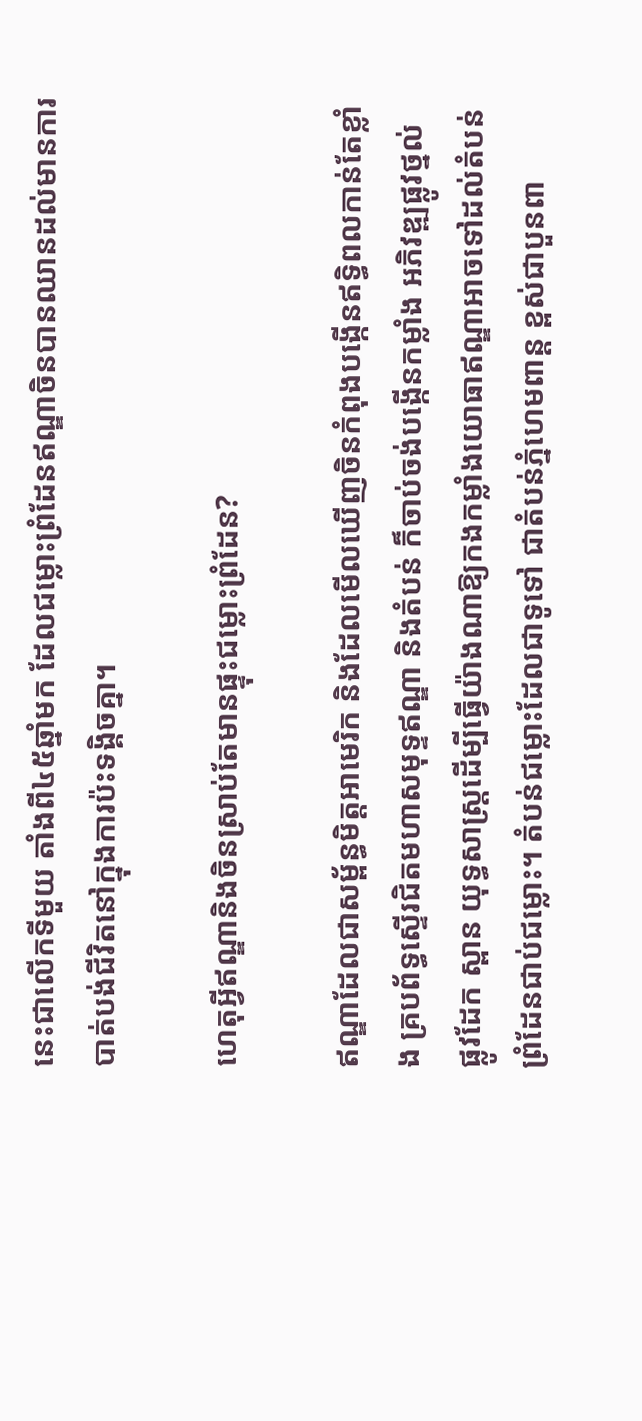នេះជាលើកទីមួយ តាំងពី៤៥ឆ្នាំមក ដែលជម្លោះព្រំដែនឥណ្ឌាចិនបានឈានដល់មានការបាត់បង់ជីវិតនៅក្នុងការប៉ះទង្គិចគ្នា។

ហេតុអ្វីឥណ្ឌានិងចិនស្រាប់តែមានផ្ទុះជម្លោះព្រំដែន?

ឥណ្ឌាដែលជាសម្ព័ន្ធមិត្តអាមេរិក និងដែលមើលឃើញចិនកំពុងបង្កើនឥទ្ធិពលកាន់តែខ្លាំង គ្របព័ទ្ធស្ទើរជិតមហាសមុទ្ទឥណ្ឌា និងតំបន់ ក៏ចាប់ចង់បង្កើនកម្លាំង អភិវឌ្ឍផ្លូវថ្នល់ ផ្លូវដែក ស្ពាន យុទ្ធសាស្ត្រដើម្បីធ្វើយ៉ាងណាឱ្យកងកម្លាំងយោធាឥណ្ឌាអាចទៅដល់តំបន់ព្រំដែនជាប់ជម្លោះ។ តំបន់ជម្លោះដែលជាទូទៅ ជាតំបន់ភ្នំហេមពាន្ត ខ្ពស់ជាបួនពា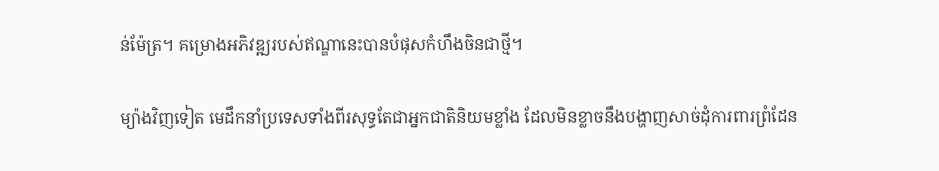ន់ម៉ែត្រ។ គម្រោងអភិវឌ្ឍរបស់ឥណ្ឌានេះបានបំផុសកំហឹងចិនជាថ្មី។

ម្យ៉ាងវិញទៀត មេដឹកនាំប្រទេសទាំងពីរសុទ្ធតែជាអ្នកជាតិនិយមខ្លាំង ដែលមិនខ្លាចនឹងបង្ហាញសាច់ដុំការពារព្រំដែន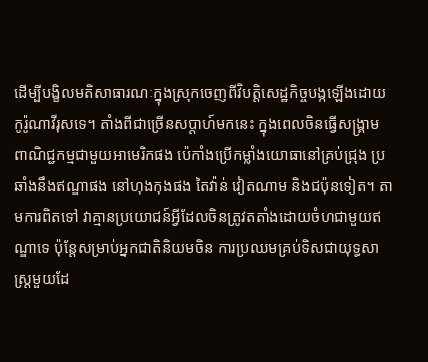ដើម្បីបង្ខិលមតិសាធារណៈក្នុងស្រុកចេញពីវិបត្តិសេដ្ឋកិច្ចបង្កឡើងដោយកូរ៉ូណាវីរុសទេ។ តាំងពីជាច្រើនសប្តាហ៍មកនេះ ក្នុងពេលចិនធ្វើសង្គ្រាមពាណិជ្ជកម្មជាមួយអាមេរិកផង ប៉េកាំងប្រើកម្លាំងយោធានៅគ្រប់ជ្រុង ប្រឆាំងនឹងឥណ្ឌាផង នៅហុងកុងផង តៃវ៉ាន់ វៀតណាម និងជប៉ុនទៀត។ តាមការពិតទៅ វាគ្មានប្រយោជន៍អ្វីដែលចិនត្រូវតតាំងដោយចំហជាមួយឥណ្ឌាទេ ប៉ុន្តែសម្រាប់អ្នកជាតិនិយមចិន ការប្រឈមគ្រប់ទិសជាយុទ្ធសាស្ត្រមួយដែ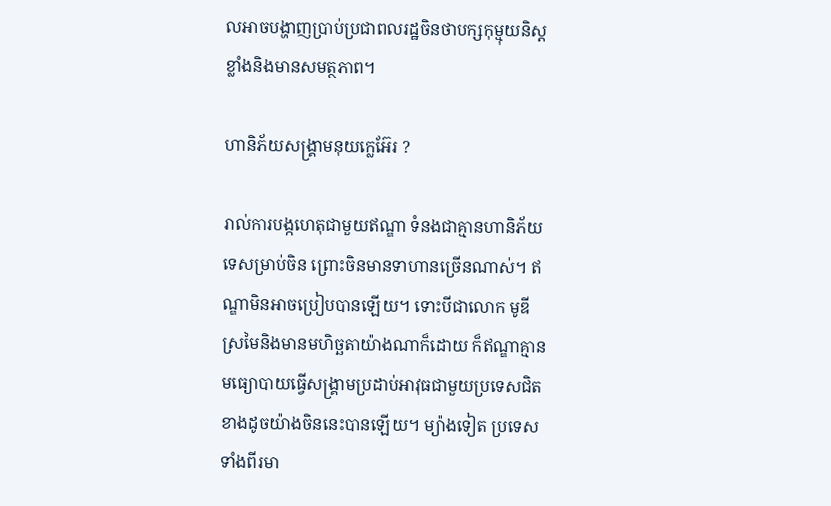លអាចបង្ហាញប្រាប់ប្រជាពលរដ្ឋចិនថាបក្សកុម្មុយនិស្តខ្លាំងនិងមានសមត្ថភាព។

ហានិភ័យសង្គ្រាមនុយក្លេអ៊ែរ ?

រាល់ការបង្កហេតុជាមួយឥណ្ឌា ទំនងជាគ្មានហានិភ័យទេសម្រាប់ចិន ព្រោះចិនមានទាហានច្រើនណាស់។ ឥណ្ឌាមិនអាចប្រៀបបានឡើយ។ ទោះបីជាលោក មូឌី ស្រមៃនិងមានមហិច្ឆតាយ៉ាងណាក៏ដោយ ក៏ឥណ្ឌាគ្មានមធ្យោបាយធ្វើសង្គ្រាមប្រដាប់អាវុធជាមួយប្រទេសជិតខាងដូចយ៉ាងចិននេះបានឡើយ។ ម្យ៉ាងទៀត ប្រទេសទាំងពីរមា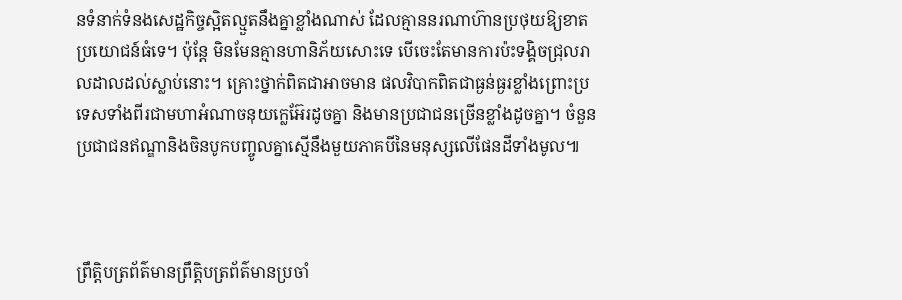នទំនាក់ទំនងសេដ្ឋកិច្ចស្អិតល្មួតនឹងគ្នាខ្លាំងណាស់ ដែលគ្មាននរណាហ៊ានប្រថុយឱ្យខាតប្រយោជន៍ធំទេ។ ប៉ុន្តែ មិនមែនគ្មានហានិភ័យសោះទេ បើចេះតែមានការប៉ះទង្គិចជ្រុលរាលដាលដល់ស្លាប់នោះ។ គ្រោះថ្នាក់ពិតជាអាចមាន ផលវិបាកពិតជាធ្ងន់ធ្ងរខ្លាំងព្រោះប្រទេសទាំងពីរជាមហាអំណាចនុយក្លេអ៊ែរដូចគ្នា និងមានប្រជាជនច្រើនខ្លាំងដូចគ្នា។ ចំនួនប្រជាជនឥណ្ឌានិងចិនបូកបញ្ចូលគ្នាស្មើនឹងមួយភាគបីនៃមនុស្សលើផែនដីទាំងមូល៕



ព្រឹត្តិបត្រព័ត៌មានព្រឹត្តិបត្រព័ត៌មានប្រចាំ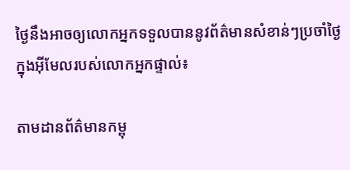ថ្ងៃនឹងអាចឲ្យលោកអ្នកទទួលបាននូវព័ត៌មានសំខាន់ៗប្រចាំថ្ងៃក្នុងអ៊ីមែលរបស់លោកអ្នកផ្ទាល់៖

តាមដានព័ត៌មានកម្ពុ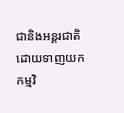ជានិងអន្តរជាតិដោយទាញយកកម្មវិ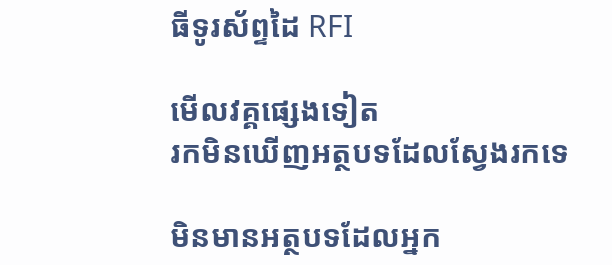ធីទូរស័ព្ទដៃ RFI

មើលវគ្គផ្សេងទៀត
រកមិនឃើញអត្ថបទដែលស្វែងរកទេ

មិនមានអត្ថបទដែលអ្នក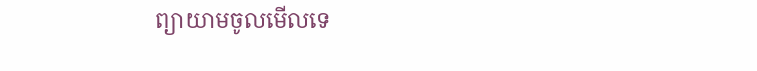ព្យាយាមចូលមើលទេ